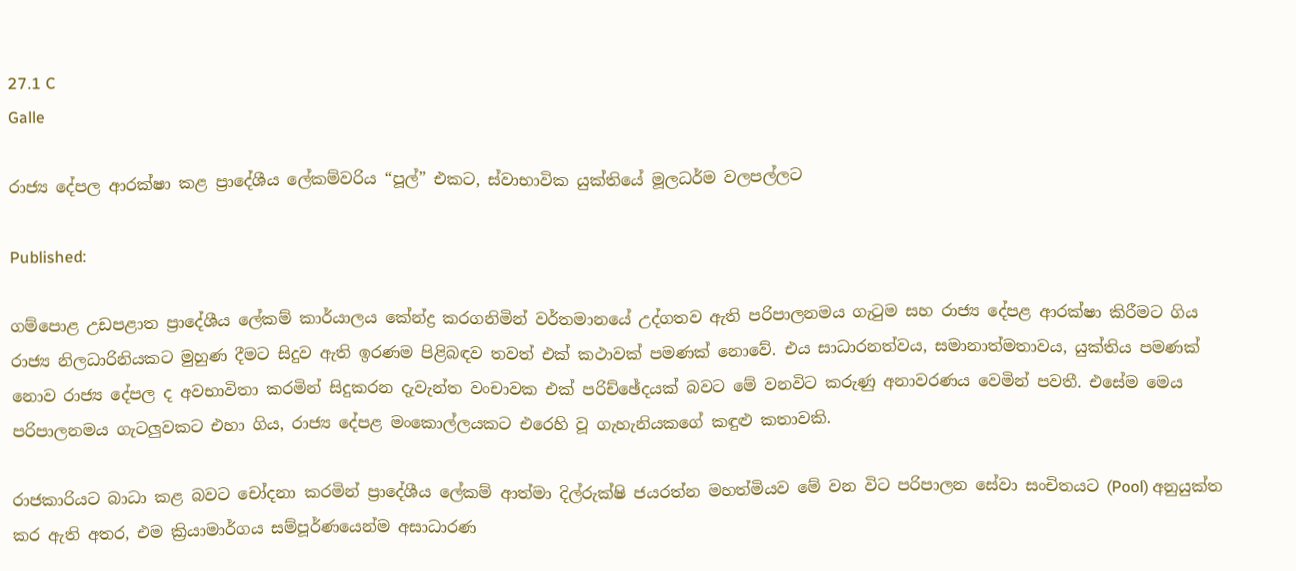27.1 C
Galle

රාජ්‍ය දේපල ආරක්ෂා කළ ප්‍රාදේශීය ලේකම්වරිය “පූල්” එකට, ස්වාභාවික යුක්තියේ මූලධර්ම වලපල්ලට

Published:

ගම්පොළ උඩපළාත ප්‍රාදේශීය ලේකම් කාර්යාලය කේන්ද්‍ර කරගනිමින් වර්තමානයේ උද්ගතව ඇති පරිපාලනමය ගැටුම සහ රාජ්‍ය දේපළ ආරක්ෂා කිරීමට ගිය රාජ්‍ය නිලධාරිනියකට මුහුණ දීමට සිදුව ඇති ඉරණම පිළිබඳව තවත් එක් කථාවක් පමණක් නොවේ. එය සාධාරනත්වය, සමානාත්මතාවය, යුක්තිය පමණක් නොව රාජ්‍ය දේපල ද අවභාවිතා කරමින් සිදුකරන දැවැන්ත වංචාවක එක් පරිච්ඡේදයක් බවට මේ වනවිට කරුණු අනාවරණය වෙමින් පවතී. එසේම මෙය පරිපාලනමය ගැටලුවකට එහා ගිය, රාජ්‍ය දේපළ මංකොල්ලයකට එරෙහි වූ ගැහැනියකගේ කඳුළු කතාවකි.

රාජකාරියට බාධා කළ බවට චෝදනා කරමින් ප්‍රාදේශීය ලේකම් ආත්මා දිල්රුක්ෂි ජයරත්න මහත්මියව මේ වන විට පරිපාලන සේවා සංචිතයට (Pool) අනුයුක්ත කර ඇති අතර, එම ක්‍රියාමාර්ගය සම්පූර්ණයෙන්ම අසාධාරණ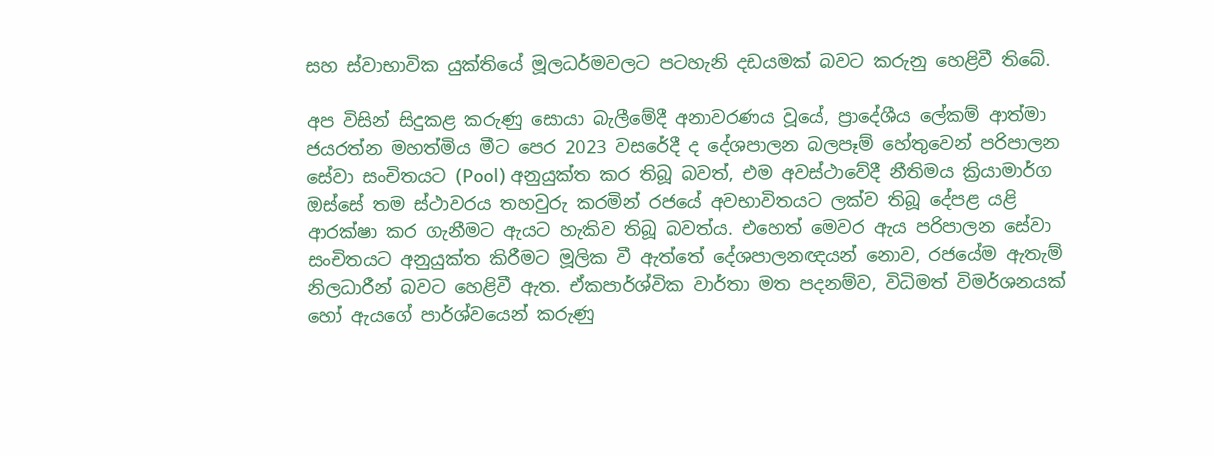සහ ස්වාභාවික යුක්තියේ මූලධර්මවලට පටහැනි දඩයමක් බවට කරුනු හෙළිවී තිබේ.

අප විසින් සිදුකළ කරුණු සොයා බැලීමේදී අනාවරණය වූයේ, ප්‍රාදේශීය ලේකම් ආත්මා ජයරත්න මහත්මිය මීට පෙර 2023 වසරේදී ද දේශපාලන බලපෑම් හේතුවෙන් පරිපාලන සේවා සංචිතයට (Pool) අනුයුක්ත කර තිබූ බවත්, එම අවස්ථාවේදී නීතිමය ක්‍රියාමාර්ග ඔස්සේ තම ස්ථාවරය තහවුරු කරමින් රජයේ අවභාවිතයට ලක්ව තිබූ දේපළ යළි ආරක්ෂා කර ගැනීමට ඇයට හැකිව තිබූ බවත්ය. එහෙත් මෙවර ඇය පරිපාලන සේවා සංචිතයට අනුයුක්ත කිරීමට මූලික වී ඇත්තේ දේශපාලනඥයන් නොව, රජයේම ඇතැම් නිලධාරීන් බවට හෙළිවී ඇත. ඒකපාර්ශ්වික වාර්තා මත පදනම්ව, විධිමත් විමර්ශනයක් හෝ ඇයගේ පාර්ශ්වයෙන් කරුණු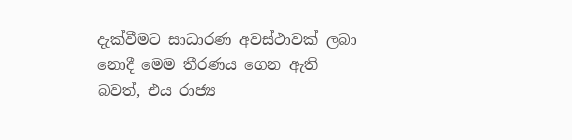දැක්වීමට සාධාරණ අවස්ථාවක් ලබා නොදී මෙම තීරණය ගෙන ඇති බවත්, එය රාජ්‍ය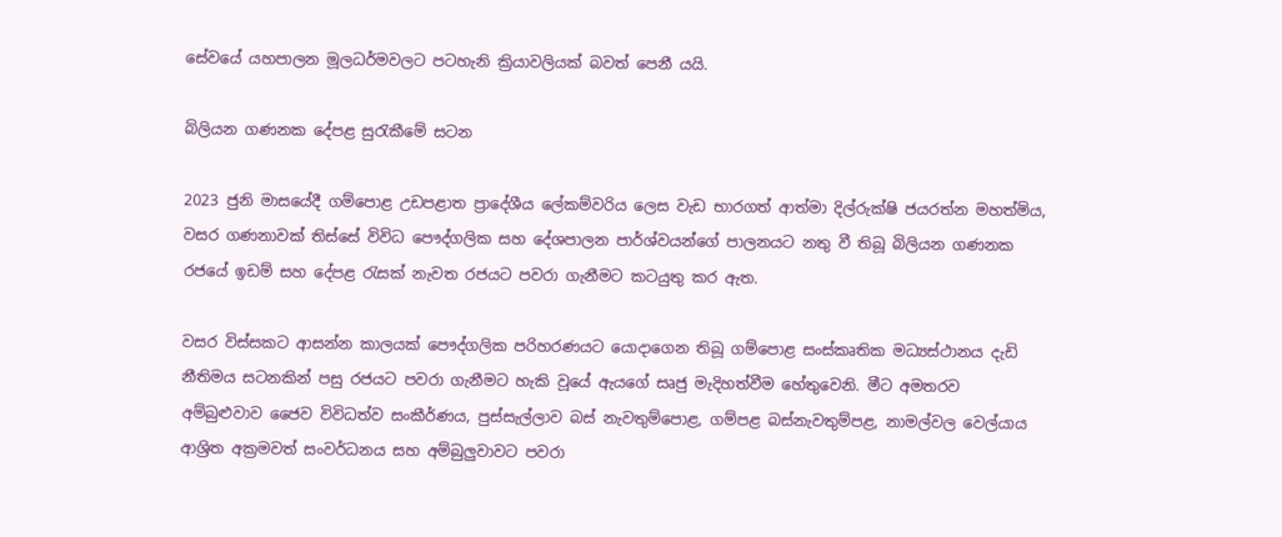සේවයේ යහපාලන මූලධර්මවලට පටහැනි ක්‍රියාවලියක් බවත් පෙනී යයි.

බිලියන ගණනක දේපළ සුරැකීමේ සටන

2023 ජුනි මාසයේදී ගම්පොළ උඩපළාත ප්‍රාදේශීය ලේකම්වරිය ලෙස වැඩ භාරගත් ආත්මා දිල්රුක්ෂි ජයරත්න මහත්මිය, වසර ගණනාවක් තිස්සේ විවිධ පෞද්ගලික සහ දේශපාලන පාර්ශ්වයන්ගේ පාලනයට නතු වී තිබූ බිලියන ගණනක රජයේ ඉඩම් සහ දේපළ රැසක් නැවත රජයට පවරා ගැනීමට කටයුතු කර ඇත.

වසර විස්සකට ආසන්න කාලයක් පෞද්ගලික පරිහරණයට යොදාගෙන තිබූ ගම්පොළ සංස්කෘතික මධ්‍යස්ථානය දැඩි නීතිමය සටනකින් පසු රජයට පවරා ගැනීමට හැකි වූයේ ඇයගේ සෘජු මැදිහත්වීම හේතුවෙනි. මීට අමතරව අම්බුළුවාව ජෛව විවිධත්ව සංකීර්ණය, පුස්සැල්ලාව බස් නැවතුම්පොළ, ගම්පළ බස්නැවතුම්පළ, නාමල්වල වෙල්යාය ආශ්‍රිත අක්‍රමවත් සංවර්ධනය සහ අම්බුලුවාවට පවරා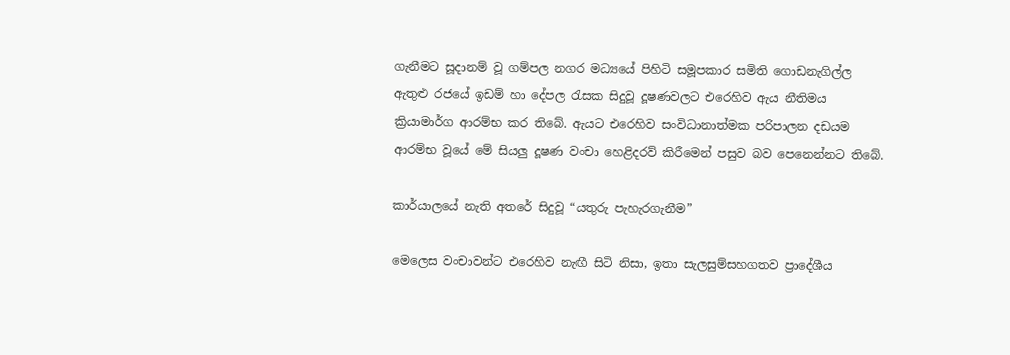ගැනීමට සූදානම් වූ ගම්පල නගර මධ්‍යයේ පිහිටි සමූපකාර සමිති ගොඩනැගිල්ල ඇතුළු රජයේ ඉඩම් හා දේපල රැසක සිදුවූ දූෂණවලට එරෙහිව ඇය නීතිමය ක්‍රියාමාර්ග ආරම්භ කර තිබේ. ඇයට එරෙහිව සංවිධානාත්මක පරිපාලන දඩයම ආරම්භ වූයේ මේ සියලු දූෂණ වංචා හෙළිදරව් කිරීමෙන් පසුව බව පෙනෙන්නට තිබේ.

කාර්යාලයේ නැති අතරේ සිදුවූ “යතුරු පැහැරගැනීම”

මෙලෙස වංචාවන්ට එරෙහිව නැඟී සිටි නිසා, ඉතා සැලසුම්සහගතව ප්‍රාදේශීය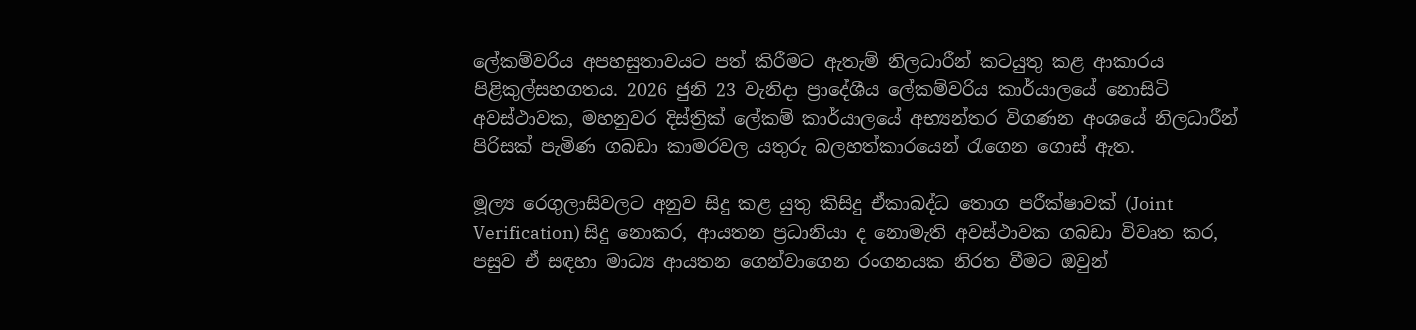ලේකම්වරිය අපහසුතාවයට පත් කිරීමට ඇතැම් නිලධාරීන් කටයුතු කළ ආකාරය පිළිකුල්සහගතය. 2026 ජුනි 23 වැනිදා ප්‍රාදේශීය ලේකම්වරිය කාර්යාලයේ නොසිටි අවස්ථාවක, මහනුවර දිස්ත්‍රික් ලේකම් කාර්යාලයේ අභ්‍යන්තර විගණන අංශයේ නිලධාරීන් පිරිසක් පැමිණ ගබඩා කාමරවල යතුරු බලහත්කාරයෙන් රැගෙන ගොස් ඇත.

මූල්‍ය රෙගුලාසිවලට අනුව සිදු කළ යුතු කිසිදු ඒකාබද්ධ තොග පරීක්ෂාවක් (Joint Verification) සිදු නොකර, ආයතන ප්‍රධානියා ද නොමැති අවස්ථාවක ගබඩා විවෘත කර, පසුව ඒ සඳහා මාධ්‍ය ආයතන ගෙන්වාගෙන රංගනයක නිරත වීමට ඔවුන්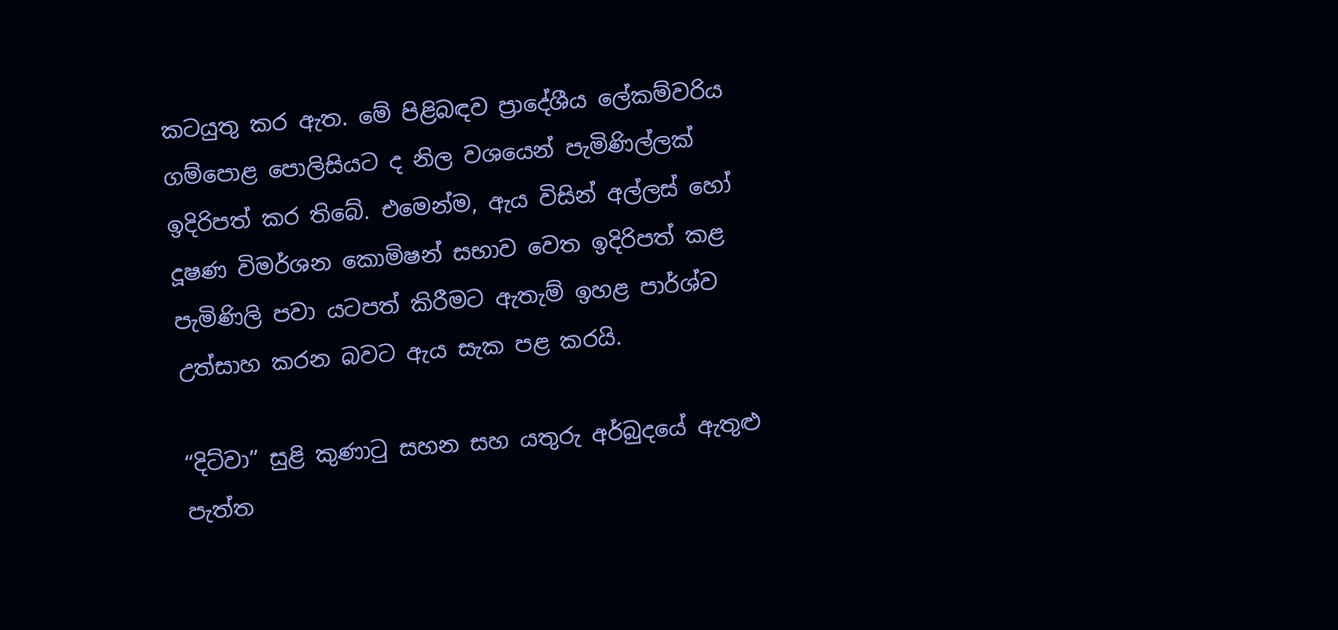කටයුතු කර ඇත. මේ පිළිබඳව ප්‍රාදේශීය ලේකම්වරිය ගම්පොළ පොලිසියට ද නිල වශයෙන් පැමිණිල්ලක් ඉදිරිපත් කර තිබේ. එමෙන්ම, ඇය විසින් අල්ලස් හෝ දූෂණ විමර්ශන කොමිෂන් සභාව වෙත ඉදිරිපත් කළ පැමිණිලි පවා යටපත් කිරීමට ඇතැම් ඉහළ පාර්ශ්ව උත්සාහ කරන බවට ඇය සැක පළ කරයි.

“දිට්වා” සුළි කුණාටු සහන සහ යතුරු අර්බුදයේ ඇතුළු පැත්ත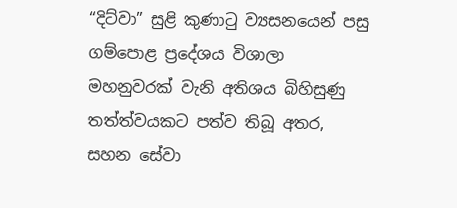“දිට්වා” සුළි කුණාටු ව්‍යසනයෙන් පසු ගම්පොළ ප්‍රදේශය විශාලා මහනුවරක් වැනි අතිශය බිහිසුණු තත්ත්වයකට පත්ව තිබූ අතර, සහන සේවා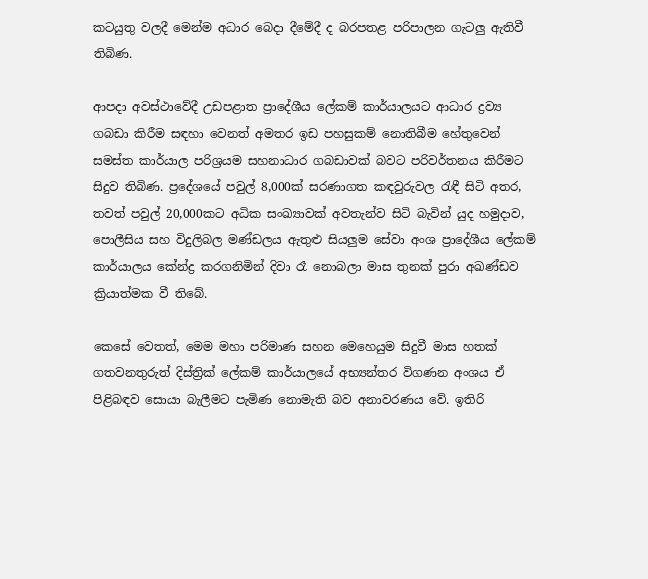කටයුතු වලදී මෙන්ම අධාර බෙදා දීමේදී ද බරපතළ පරිපාලන ගැටලු ඇතිවී තිබිණ.

ආපදා අවස්ථාවේදී උඩපළාත ප්‍රාදේශීය ලේකම් කාර්යාලයට ආධාර ද්‍රව්‍ය ගබඩා කිරීම සඳහා වෙනත් අමතර ඉඩ පහසුකම් නොතිබීම හේතුවෙන් සමස්ත කාර්යාල පරිශ්‍රයම සහනාධාර ගබඩාවක් බවට පරිවර්තනය කිරීමට සිදුව තිබිණ. ප්‍රදේශයේ පවුල් 8,000ක් සරණාගත කඳවුරුවල රැඳී සිටි අතර, තවත් පවුල් 20,000කට අධික සංඛ්‍යාවක් අවතැන්ව සිටි බැවින් යුද හමුදාව, පොලීසිය සහ විදුලිබල මණ්ඩලය ඇතුළු සියලුම සේවා අංශ ප්‍රාදේශීය ලේකම් කාර්යාලය කේන්ද්‍ර කරගනිමින් දිවා රෑ නොබලා මාස තුනක් පුරා අඛණ්ඩව ක්‍රියාත්මක වී තිබේ.

කෙසේ වෙතත්, මෙම මහා පරිමාණ සහන මෙහෙයුම සිදුවී මාස හතක් ගතවනතුරුත් දිස්ත්‍රික් ලේකම් කාර්යාලයේ අභ්‍යන්තර විගණන අංශය ඒ පිළිබඳව සොයා බැලීමට පැමිණ නොමැති බව අනාවරණය වේ. ඉතිරි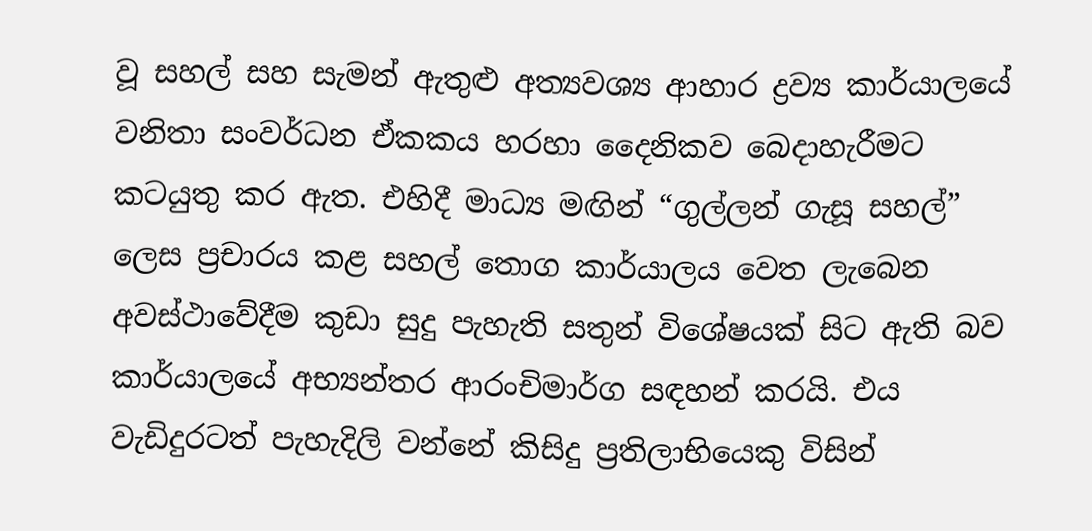වූ සහල් සහ සැමන් ඇතුළු අත්‍යවශ්‍ය ආහාර ද්‍රව්‍ය කාර්යාලයේ වනිතා සංවර්ධන ඒකකය හරහා දෛනිකව බෙදාහැරීමට කටයුතු කර ඇත. එහිදී මාධ්‍ය මඟින් “ගුල්ලන් ගැසූ සහල්” ලෙස ප්‍රචාරය කළ සහල් තොග කාර්යාලය වෙත ලැබෙන අවස්ථාවේදීම කුඩා සුදු පැහැති සතුන් විශේෂයක් සිට ඇති බව කාර්යාලයේ අභ්‍යන්තර ආරංචිමාර්ග සඳහන් කරයි. එය වැඩිදුරටත් පැහැදිලි වන්නේ කිසිදු ප්‍රතිලාභියෙකු විසින්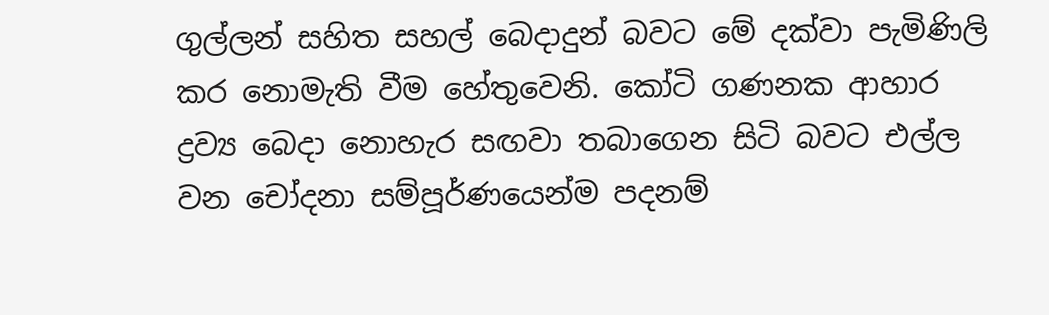ගුල්ලන් සහිත සහල් බෙදාදුන් බවට මේ දක්වා පැමිණිලි කර නොමැති වීම හේතුවෙනි. කෝටි ගණනක ආහාර ද්‍රව්‍ය බෙදා නොහැර සඟවා තබාගෙන සිටි බවට එල්ල වන චෝදනා සම්පූර්ණයෙන්ම පදනම්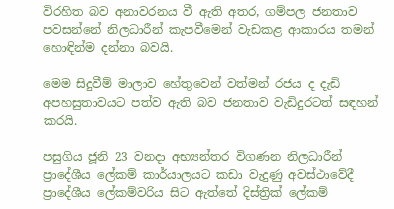විරහිත බව අනාවරනය වී ඇති අතර, ගම්පල ජනතාව පවසන්නේ නිලධාරීන් කැපවීමෙන් වැඩකළ ආකාරය තමන් හොඳින්ම දන්නා බවයි.

මෙම සිදුවීම් මාලාව හේතුවෙන් වත්මන් රජය ද දැඩි අපහසුතාවයට පත්ව ඇති බව ජනතාව වැඩිදුරටත් සඳහන් කරයි.

පසුගිය ජූනි 23 වනදා අභ්‍යන්තර විගණන නිලධාරීන් ප්‍රාදේශීය ලේකම් කාර්යාලයට කඩා වැදුණු අවස්ථාවේදී ප්‍රාදේශීය ලේකම්වරිය සිට ඇත්තේ දිස්ත්‍රික් ලේකම්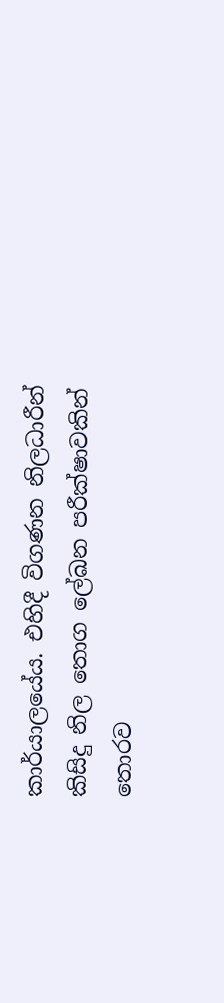කාර්යාලයේය. එහිදී විගණන නිලධාරීන් කිසිදු නිල තොග ලේඛන පරීක්ෂාවකින් තොරව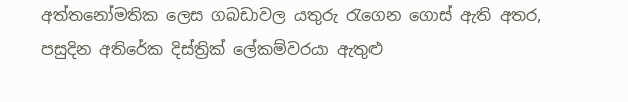අත්තනෝමතික ලෙස ගබඩාවල යතුරු රැගෙන ගොස් ඇති අතර, පසුදින අතිරේක දිස්ත්‍රික් ලේකම්වරයා ඇතුළු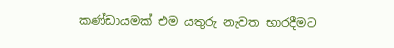කණ්ඩායමක් එම යතුරු නැවත භාරදීමට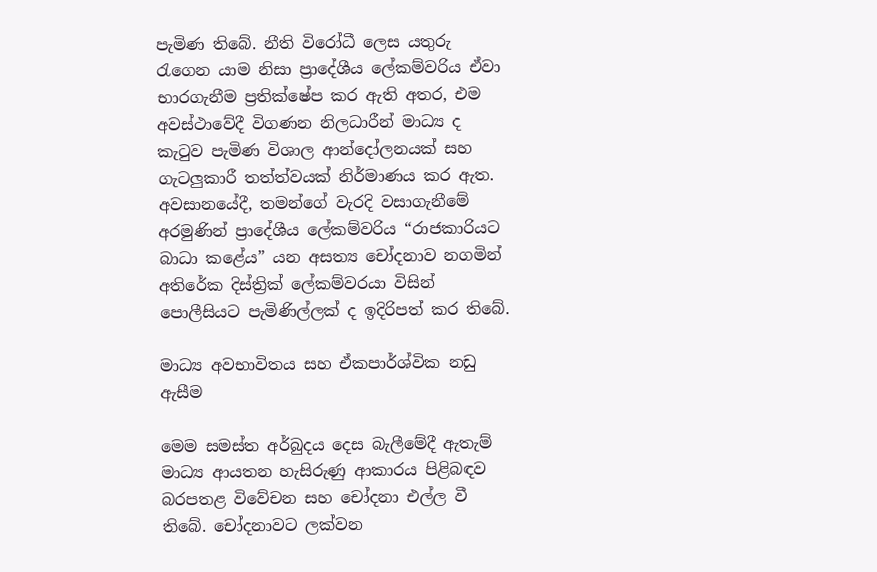පැමිණ තිබේ. නීති විරෝධී ලෙස යතුරු රැගෙන යාම නිසා ප්‍රාදේශීය ලේකම්වරිය ඒවා භාරගැනීම ප්‍රතික්ෂේප කර ඇති අතර, එම අවස්ථාවේදී විගණන නිලධාරීන් මාධ්‍ය ද කැටුව පැමිණ විශාල ආන්දෝලනයක් සහ ගැටලුකාරී තත්ත්වයක් නිර්මාණය කර ඇත. අවසානයේදී, තමන්ගේ වැරදි වසාගැනීමේ අරමුණින් ප්‍රාදේශීය ලේකම්වරිය “රාජකාරියට බාධා කළේය” යන අසත්‍ය චෝදනාව නගමින් අතිරේක දිස්ත්‍රික් ලේකම්වරයා විසින් පොලීසියට පැමිණිල්ලක් ද ඉදිරිපත් කර තිබේ.

මාධ්‍ය අවභාවිතය සහ ඒකපාර්ශ්වික නඩු ඇසීම

මෙම සමස්ත අර්බුදය දෙස බැලීමේදී ඇතැම් මාධ්‍ය ආයතන හැසිරුණු ආකාරය පිළිබඳව බරපතළ විවේචන සහ චෝදනා එල්ල වී තිබේ. චෝදනාවට ලක්වන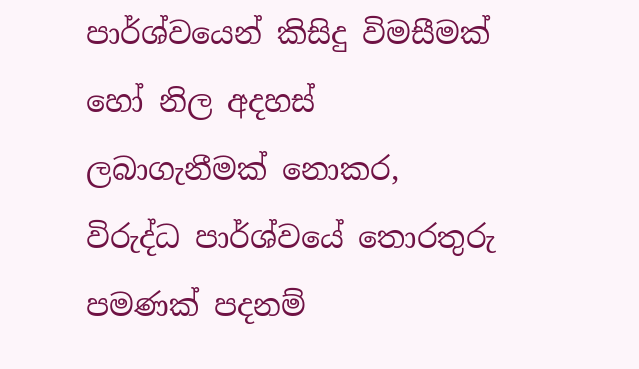පාර්ශ්වයෙන් කිසිදු විමසීමක් හෝ නිල අදහස් ලබාගැනීමක් නොකර, විරුද්ධ පාර්ශ්වයේ තොරතුරු පමණක් පදනම්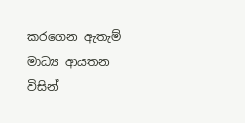කරගෙන ඇතැම් මාධ්‍ය ආයතන විසින්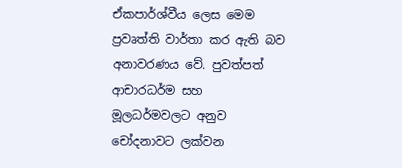ඒකපාර්ශ්වීය ලෙස මෙම ප්‍රවෘත්ති වාර්තා කර ඇති බව අනාවරණය වේ. පුවත්පත් ආචාරධර්ම සහ මූලධර්මවලට අනුව චෝදනාවට ලක්වන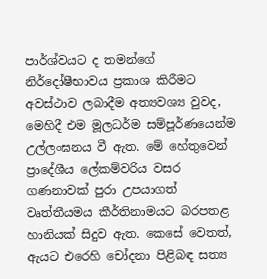පාර්ශ්වයට ද තමන්ගේ නිර්දෝෂීභාවය ප්‍රකාශ කිරීමට අවස්ථාව ලබාදීම අත්‍යවශ්‍ය වුවද, මෙහිදී එම මූලධර්ම සම්පූර්ණයෙන්ම උල්ලංඝනය වී ඇත. මේ හේතුවෙන් ප්‍රාදේශීය ලේකම්වරිය වසර ගණනාවක් පුරා උපයාගත් වෘත්තීයමය කීර්තිනාමයට බරපතළ හානියක් සිදුව ඇත. කෙසේ වෙතත්, ඇයට එරෙහි චෝදනා පිළිබඳ සත්‍ය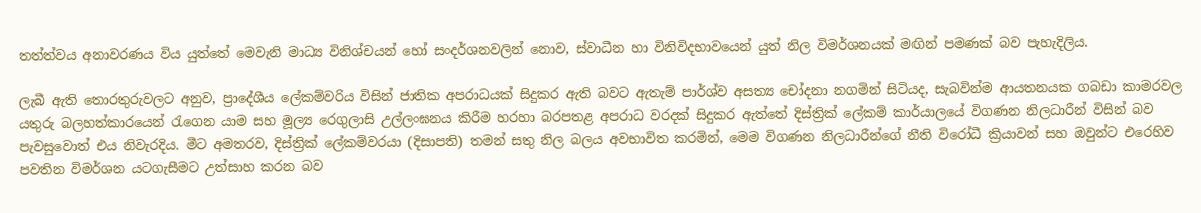තත්ත්වය අනාවරණය විය යුත්තේ මෙවැනි මාධ්‍ය විනිශ්චයන් හෝ සංදර්ශනවලින් නොව, ස්වාධීන හා විනිවිදභාවයෙන් යුත් නිල විමර්ශනයක් මඟින් පමණක් බව පැහැදිලිය.

ලැබී ඇති තොරතුරුවලට අනුව, ප්‍රාදේශීය ලේකම්වරිය විසින් ජාතික අපරාධයක් සිදුකර ඇති බවට ඇතැම් පාර්ශ්ව අසත්‍ය චෝදනා නගමින් සිටියද, සැබවින්ම ආයතනයක ගබඩා කාමරවල යතුරු බලහත්කාරයෙන් රැගෙන යාම සහ මූල්‍ය රෙගුලාසි උල්ලංඝනය කිරීම හරහා බරපතළ අපරාධ වරදක් සිදුකර ඇත්තේ දිස්ත්‍රික් ලේකම් කාර්යාලයේ විගණන නිලධාරීන් විසින් බව පැවසුවොත් එය නිවැරදිය. මීට අමතරව, දිස්ත්‍රික් ලේකම්වරයා (දිසාපති) තමන් සතු නිල බලය අවභාවිත කරමින්, මෙම විගණන නිලධාරීන්ගේ නීති විරෝධී ක්‍රියාවන් සහ ඔවුන්ට එරෙහිව පවතින විමර්ශන යටගැසීමට උත්සාහ කරන බව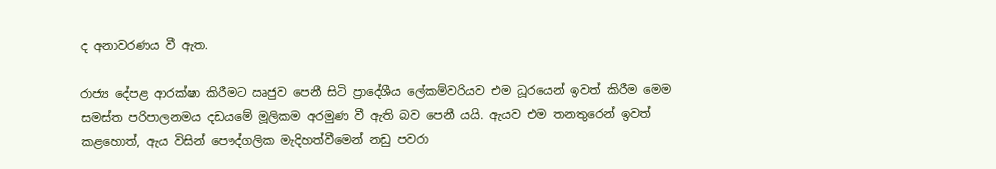ද අනාවරණය වී ඇත.

රාජ්‍ය දේපළ ආරක්ෂා කිරීමට ඍජුව පෙනී සිටි ප්‍රාදේශීය ලේකම්වරියව එම ධූරයෙන් ඉවත් කිරීම මෙම සමස්ත පරිපාලනමය දඩයමේ මූලිකම අරමුණ වී ඇති බව පෙනී යයි. ඇයව එම තනතුරෙන් ඉවත් කළහොත්, ඇය විසින් පෞද්ගලික මැදිහත්වීමෙන් නඩු පවරා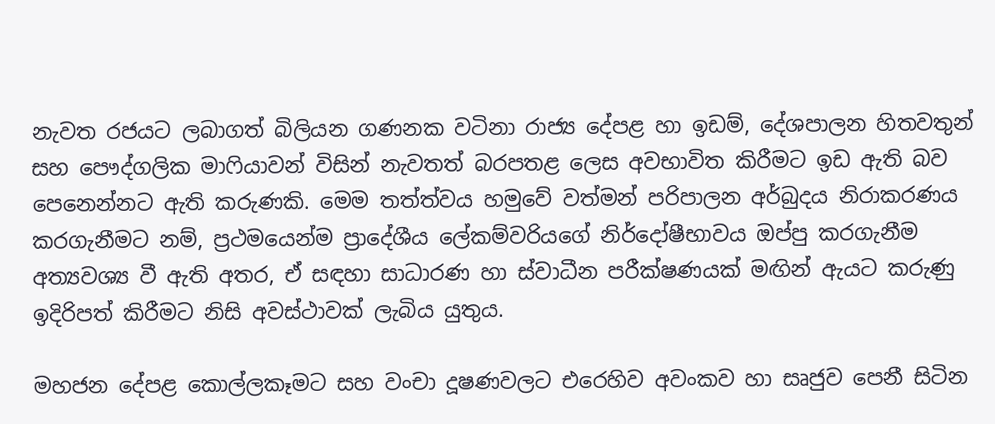නැවත රජයට ලබාගත් බිලියන ගණනක වටිනා රාජ්‍ය දේපළ හා ඉඩම්, දේශපාලන හිතවතුන් සහ පෞද්ගලික මාෆියාවන් විසින් නැවතත් බරපතළ ලෙස අවභාවිත කිරීමට ඉඩ ඇති බව පෙනෙන්නට ඇති කරුණකි. මෙම තත්ත්වය හමුවේ වත්මන් පරිපාලන අර්බුදය නිරාකරණය කරගැනීමට නම්, ප්‍රථමයෙන්ම ප්‍රාදේශීය ලේකම්වරියගේ නිර්දෝෂීභාවය ඔප්පු කරගැනීම අත්‍යවශ්‍ය වී ඇති අතර, ඒ සඳහා සාධාරණ හා ස්වාධීන පරීක්ෂණයක් මඟින් ඇයට කරුණු ඉදිරිපත් කිරීමට නිසි අවස්ථාවක් ලැබිය යුතුය.

මහජන දේපළ කොල්ලකෑමට සහ වංචා දූෂණවලට එරෙහිව අවංකව හා සෘජුව පෙනී සිටින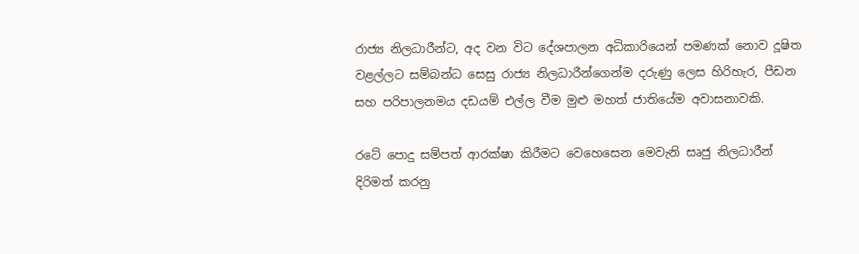රාජ්‍ය නිලධාරීන්ට, අද වන විට දේශපාලන අධිකාරියෙන් පමණක් නොව දූෂිත වළල්ලට සම්බන්ධ සෙසු රාජ්‍ය නිලධාරීන්ගෙන්ම දරුණු ලෙස හිරිහැර, පීඩන සහ පරිපාලනමය දඩයම් එල්ල වීම මුළු මහත් ජාතියේම අවාසනාවකි.

රටේ පොදු සම්පත් ආරක්ෂා කිරීමට වෙහෙසෙන මෙවැනි සෘජු නිලධාරීන් දිරිමත් කරනු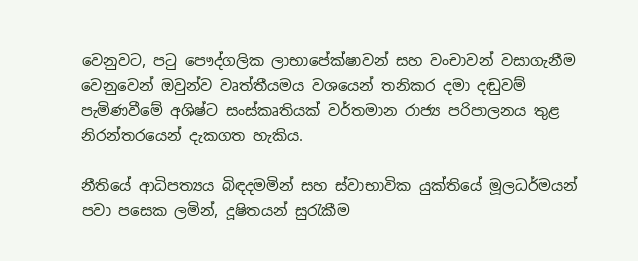වෙනුවට, පටු පෞද්ගලික ලාභාපේක්ෂාවන් සහ වංචාවන් වසාගැනීම වෙනුවෙන් ඔවුන්ව වෘත්තීයමය වශයෙන් තනිකර දමා දඬුවම් පැමිණවීමේ අශිෂ්ට සංස්කෘතියක් වර්තමාන රාජ්‍ය පරිපාලනය තුළ නිරන්තරයෙන් දැකගත හැකිය.

නීතියේ ආධිපත්‍යය බිඳදමමින් සහ ස්වාභාවික යුක්තියේ මූලධර්මයන් පවා පසෙක ලමින්, දූෂිතයන් සුරැකීම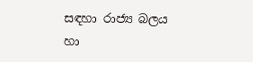සඳහා රාජ්‍ය බලය හා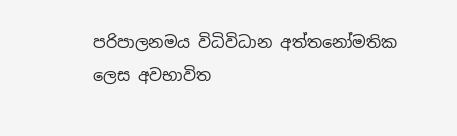පරිපාලනමය විධිවිධාන අත්තනෝමතික ලෙස අවභාවිත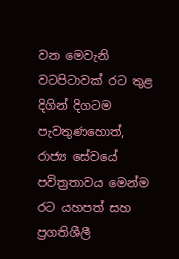වන මෙවැනි වටපිටාවක් රට තුළ දිගින් දිගටම පැවතුණහොත්, රාජ්‍ය සේවයේ පවිත්‍රතාවය මෙන්ම රට යහපත් සහ ප්‍රගතිශීලී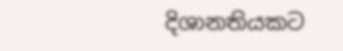දිශානතියකට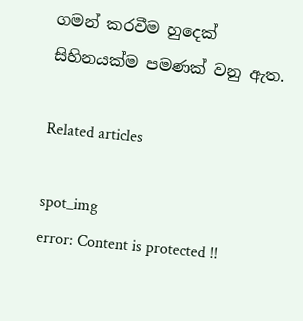ගමන් කරවීම හුදෙක් සිහිනයක්ම පමණක් වනු ඇත.

Related articles

spot_img
error: Content is protected !!